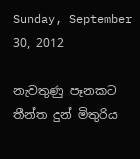Sunday, September 30, 2012

නැවතුණු පෑනකට තීන්ත දුන් මිතුරිය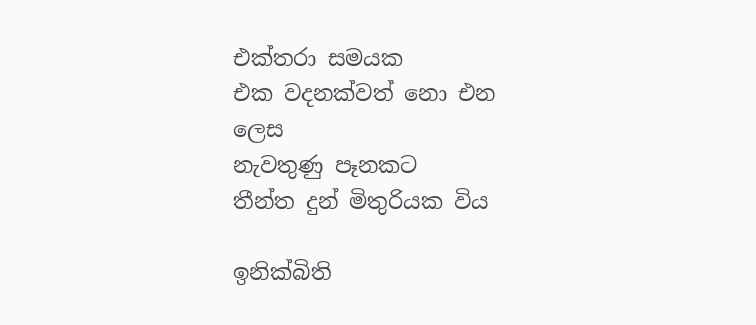එක්තරා සමයක
එක වදනක්වත් නො එන ලෙස
නැවතුණු පෑනකට
තීන්ත දුන් මිතුරියක විය

ඉනික්බිති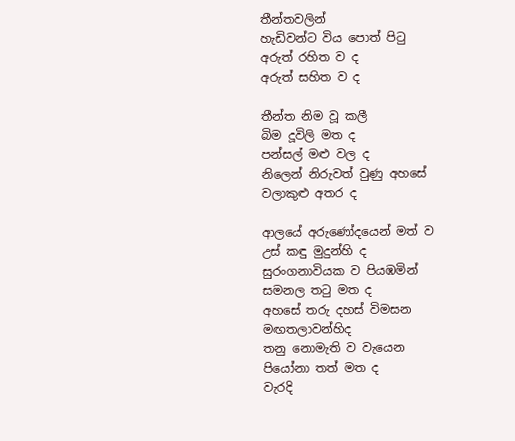තීන්තවලින්
හැඩිවන්ට විය පොත් පිටු
අරුත් රහිත ව ද
අරුත් සහිත ව ද

තීන්ත නිම වූ කලී
බිම දූවිලි මත ද
පන්සල් මළු වල ද
නිලෙන් නිරුවත් වුණු අහසේ
වලාකුළු අතර ද

ආලයේ අරුණෝදයෙන් මත් ව
උස් කඳු මුදුන්හි ද
සුරංගනාවියක ව පියඹමින්
සමනල තටු මත ද
අහසේ තරු දහස් විමසන
මඟතලාවන්හිද
තනු නොමැති ව වැයෙන
පියෝනා තත් මත ද
වැරදි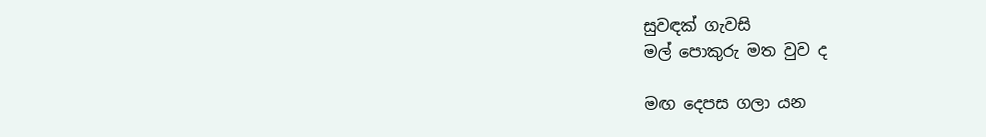සුවඳක් ගැවසි
මල් පොකුරු මත වුව ද

මඟ දෙපස ගලා යන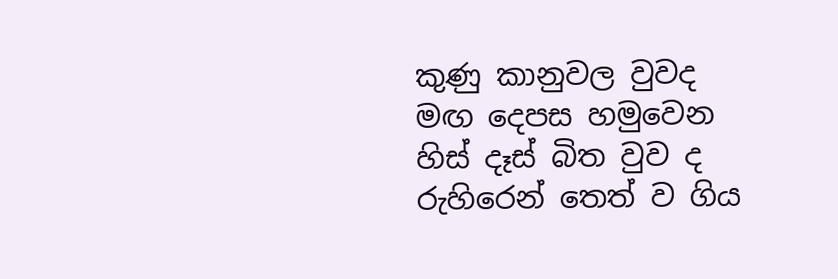කුණු කානුවල වුවද
මඟ දෙපස හමුවෙන
හිස් දෑස් බිත වුව ද
රුහිරෙන් තෙත් ව ගිය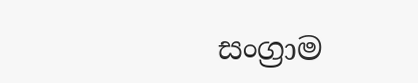සංග්‍රාම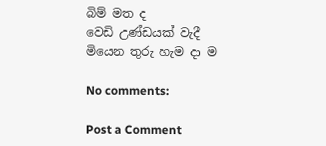බිම් මත ද
වෙඩි උණ්ඩයක් වැදී
මියෙන තුරු හැම දා ම

No comments:

Post a Comment